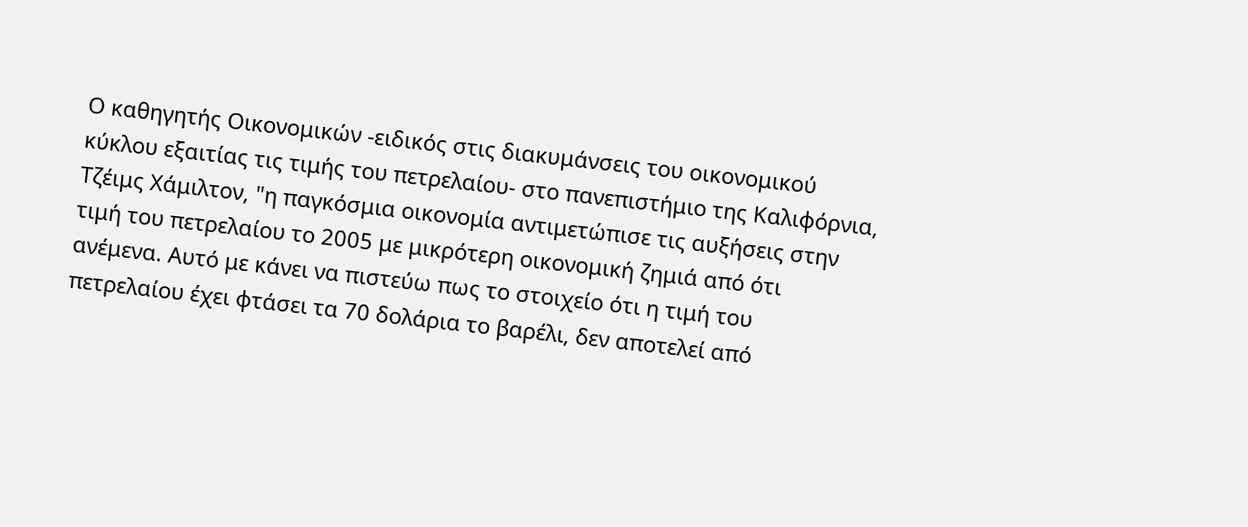Ο καθηγητής Οικονομικών -ειδικός στις διακυμάνσεις του οικονομικού κύκλου εξαιτίας τις τιμής του πετρελαίου- στο πανεπιστήμιο της Καλιφόρνια, Τζέιμς Χάμιλτον, "η παγκόσμια οικονομία αντιμετώπισε τις αυξήσεις στην τιμή του πετρελαίου το 2005 με μικρότερη οικονομική ζημιά από ότι ανέμενα. Αυτό με κάνει να πιστεύω πως το στοιχείο ότι η τιμή του πετρελαίου έχει φτάσει τα 70 δολάρια το βαρέλι, δεν αποτελεί από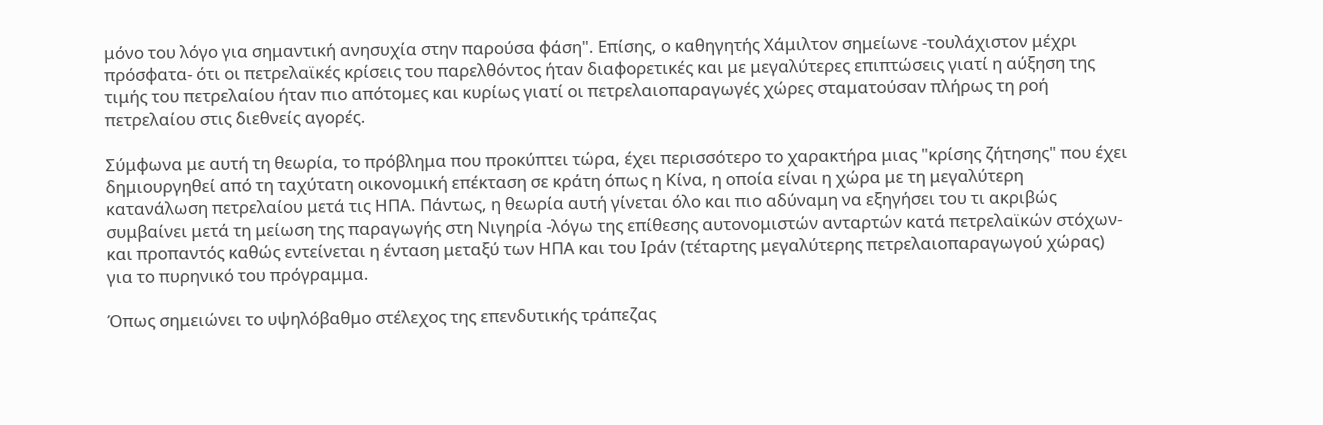μόνο του λόγο για σημαντική ανησυχία στην παρούσα φάση". Επίσης, ο καθηγητής Χάμιλτον σημείωνε -τουλάχιστον μέχρι πρόσφατα- ότι οι πετρελαϊκές κρίσεις του παρελθόντος ήταν διαφορετικές και με μεγαλύτερες επιπτώσεις γιατί η αύξηση της τιμής του πετρελαίου ήταν πιο απότομες και κυρίως γιατί οι πετρελαιοπαραγωγές χώρες σταματούσαν πλήρως τη ροή πετρελαίου στις διεθνείς αγορές.

Σύμφωνα με αυτή τη θεωρία, το πρόβλημα που προκύπτει τώρα, έχει περισσότερο το χαρακτήρα μιας "κρίσης ζήτησης" που έχει δημιουργηθεί από τη ταχύτατη οικονομική επέκταση σε κράτη όπως η Κίνα, η οποία είναι η χώρα με τη μεγαλύτερη κατανάλωση πετρελαίου μετά τις ΗΠΑ. Πάντως, η θεωρία αυτή γίνεται όλο και πιο αδύναμη να εξηγήσει του τι ακριβώς συμβαίνει μετά τη μείωση της παραγωγής στη Νιγηρία -λόγω της επίθεσης αυτονομιστών ανταρτών κατά πετρελαϊκών στόχων- και προπαντός καθώς εντείνεται η ένταση μεταξύ των ΗΠΑ και του Ιράν (τέταρτης μεγαλύτερης πετρελαιοπαραγωγού χώρας) για το πυρηνικό του πρόγραμμα.

Όπως σημειώνει το υψηλόβαθμο στέλεχος της επενδυτικής τράπεζας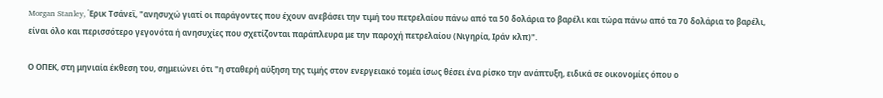Morgan Stanley, Έρικ Τσάνεϊ, "ανησυχώ γιατί οι παράγοντες που έχουν ανεβάσει την τιμή του πετρελαίου πάνω από τα 50 δολάρια το βαρέλι και τώρα πάνω από τα 70 δολάρια το βαρέλι, είναι όλο και περισσότερο γεγονότα ή ανησυχίες που σχετίζονται παράπλευρα με την παροχή πετρελαίου (Νιγηρία, Ιράν κλπ)".

Ο ΟΠΕΚ, στη μηνιαία έκθεση του, σημειώνει ότι "η σταθερή αύξηση της τιμής στον ενεργειακό τομέα ίσως θέσει ένα ρίσκο την ανάπτυξη, ειδικά σε οικονομίες όπου ο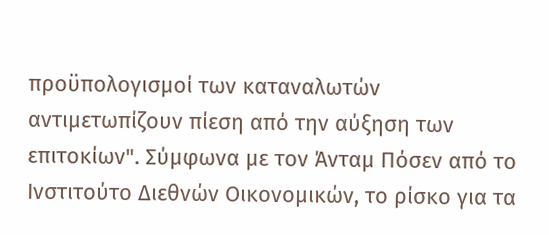προϋπολογισμοί των καταναλωτών αντιμετωπίζουν πίεση από την αύξηση των επιτοκίων". Σύμφωνα με τον Άνταμ Πόσεν από το Ινστιτούτο Διεθνών Οικονομικών, το ρίσκο για τα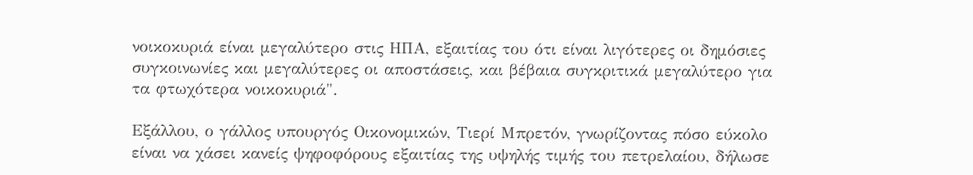νοικοκυριά είναι μεγαλύτερο στις ΗΠΑ, εξαιτίας του ότι είναι λιγότερες οι δημόσιες συγκοινωνίες και μεγαλύτερες οι αποστάσεις, και βέβαια συγκριτικά μεγαλύτερο για τα φτωχότερα νοικοκυριά".

Εξάλλου, ο γάλλος υπουργός Οικονομικών, Τιερί Μπρετόν, γνωρίζοντας πόσο εύκολο είναι να χάσει κανείς ψηφοφόρους εξαιτίας της υψηλής τιμής του πετρελαίου, δήλωσε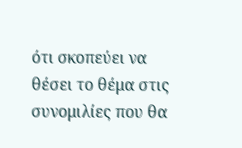ότι σκοπεύει να θέσει το θέμα στις συνομιλίες που θα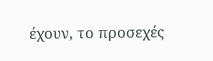έχουν, το προσεχές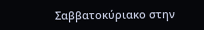Σαββατοκύριακο στην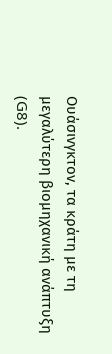Ουάσινγκτον, τα κράτη με τη μεγαλύτερη βιομηχανική ανάπτυξη (G8).